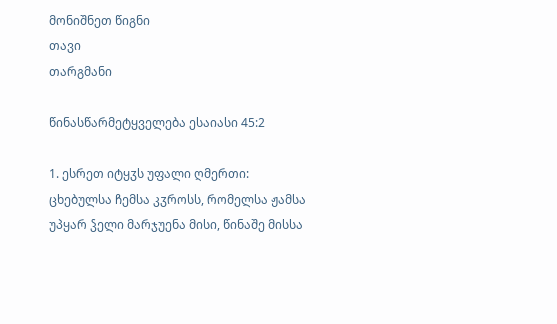მონიშნეთ წიგნი
თავი
თარგმანი

წინასწარმეტყველება ესაიასი 45:2

1. ესრეთ იტყჳს უფალი ღმერთი: ცხებულსა ჩემსა კჳროსს, რომელსა ჟამსა უპყარ ჴელი მარჯუენა მისი, წინაშე მისსა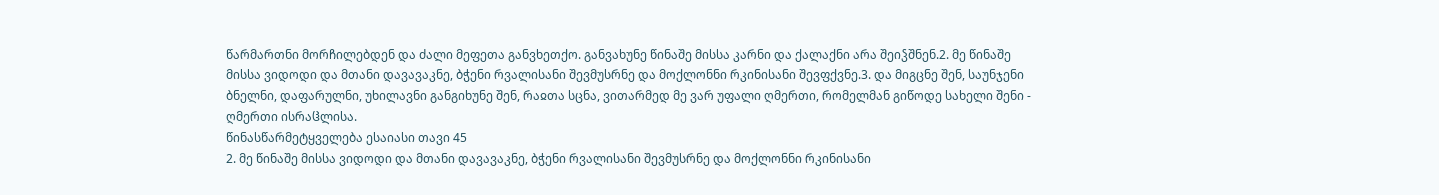წარმართნი მორჩილებდენ და ძალი მეფეთა განვხეთქო. განვახუნე წინაშე მისსა კარნი და ქალაქნი არა შეიჴშნენ.2. მე წინაშე მისსა ვიდოდი და მთანი დავავაკნე, ბჭენი რვალისანი შევმუსრნე და მოქლონნი რკინისანი შევფქვნე.3. და მიგცნე შენ, საუნჯენი ბნელნი, დაფარულნი, უხილავნი განგიხუნე შენ, რაჲთა სცნა, ვითარმედ მე ვარ უფალი ღმერთი, რომელმან გიწოდე სახელი შენი - ღმერთი ისრაჱლისა.
წინასწარმეტყველება ესაიასი თავი 45
2. მე წინაშე მისსა ვიდოდი და მთანი დავავაკნე, ბჭენი რვალისანი შევმუსრნე და მოქლონნი რკინისანი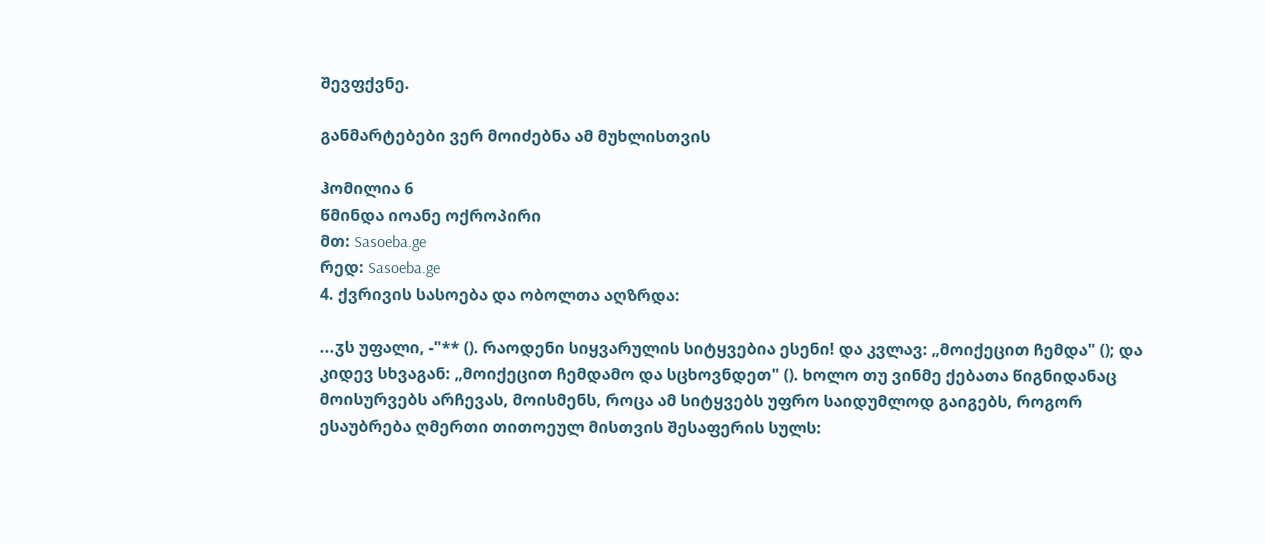შევფქვნე.

განმარტებები ვერ მოიძებნა ამ მუხლისთვის

ჰომილია 6
წმინდა იოანე ოქროპირი
მთ: Sasoeba.ge
რედ: Sasoeba.ge
4. ქვრივის სასოება და ობოლთა აღზრდა:

...ჳს უფალი, -"** (). რაოდენი სიყვარულის სიტყვებია ესენი! და კვლავ: „მოიქეცით ჩემდა" (); და კიდევ სხვაგან: „მოიქეცით ჩემდამო და სცხოვნდეთ" (). ხოლო თუ ვინმე ქებათა წიგნიდანაც მოისურვებს არჩევას, მოისმენს, როცა ამ სიტყვებს უფრო საიდუმლოდ გაიგებს, როგორ ესაუბრება ღმერთი თითოეულ მისთვის შესაფერის სულს: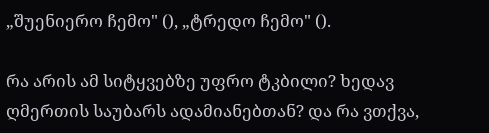„შუენიერო ჩემო" (), „ტრედო ჩემო" ().

რა არის ამ სიტყვებზე უფრო ტკბილი? ხედავ ღმერთის საუბარს ადამიანებთან? და რა ვთქვა,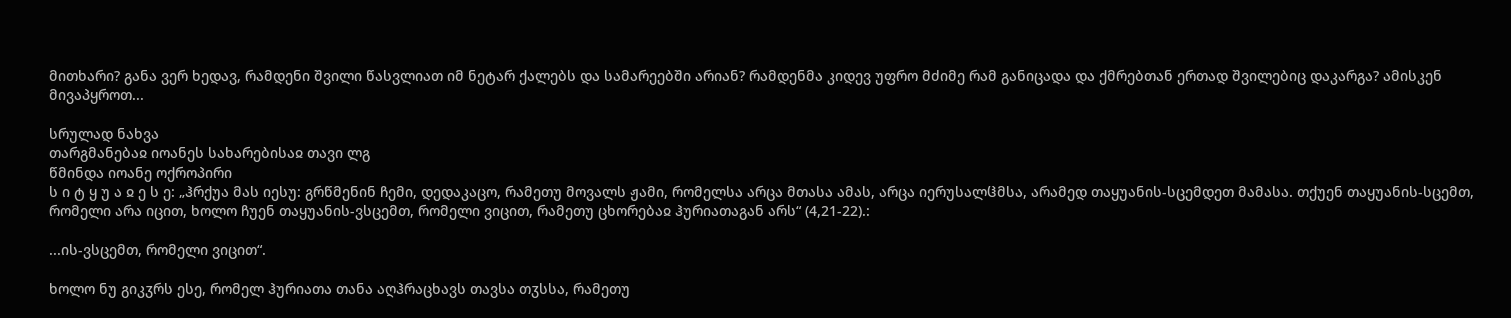მითხარი? განა ვერ ხედავ, რამდენი შვილი წასვლიათ იმ ნეტარ ქალებს და სამარეებში არიან? რამდენმა კიდევ უფრო მძიმე რამ განიცადა და ქმრებთან ერთად შვილებიც დაკარგა? ამისკენ მივაპყროთ...

სრულად ნახვა
თარგმანებაჲ იოანეს სახარებისაჲ თავი ლგ
წმინდა იოანე ოქროპირი
ს ი ტ ყ უ ა ჲ ე ს ე: „ჰრქუა მას იესუ: გრწმენინ ჩემი, დედაკაცო, რამეთუ მოვალს ჟამი, რომელსა არცა მთასა ამას, არცა იერუსალჱმსა, არამედ თაყუანის-სცემდეთ მამასა. თქუენ თაყუანის-სცემთ, რომელი არა იცით, ხოლო ჩუენ თაყუანის-ვსცემთ, რომელი ვიცით, რამეთუ ცხორებაჲ ჰურიათაგან არს“ (4,21-22).:

...ის-ვსცემთ, რომელი ვიცით“.

ხოლო ნუ გიკჳრს ესე, რომელ ჰურიათა თანა აღჰრაცხავს თავსა თჳსსა, რამეთუ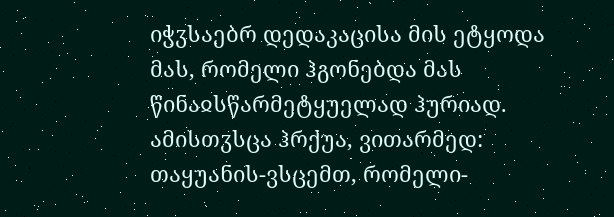იჭჳსაებრ დედაკაცისა მის ეტყოდა მას, რომელი ჰგონებდა მას წინაჲსწარმეტყუელად ჰურიად. ამისთჳსცა ჰრქუა, ვითარმედ: თაყუანის-ვსცემთ, რომელი-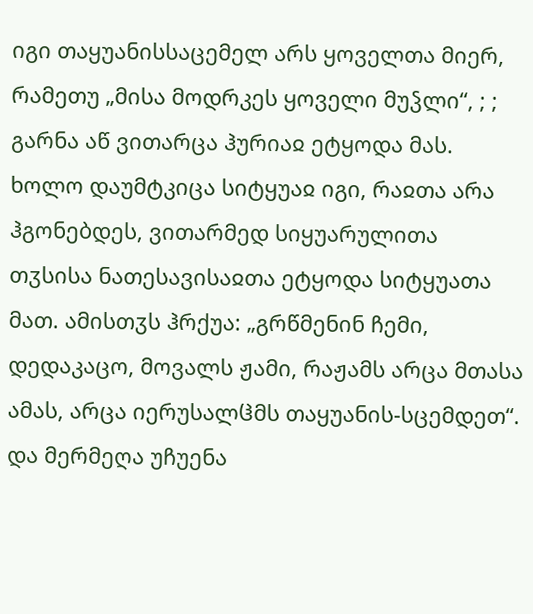იგი თაყუანისსაცემელ არს ყოველთა მიერ, რამეთუ „მისა მოდრკეს ყოველი მუჴლი“, ; ; გარნა აწ ვითარცა ჰურიაჲ ეტყოდა მას. ხოლო დაუმტკიცა სიტყუაჲ იგი, რაჲთა არა ჰგონებდეს, ვითარმედ სიყუარულითა თჳსისა ნათესავისაჲთა ეტყოდა სიტყუათა მათ. ამისთჳს ჰრქუა: „გრწმენინ ჩემი, დედაკაცო, მოვალს ჟამი, რაჟამს არცა მთასა ამას, არცა იერუსალჱმს თაყუანის-სცემდეთ“. და მერმეღა უჩუენა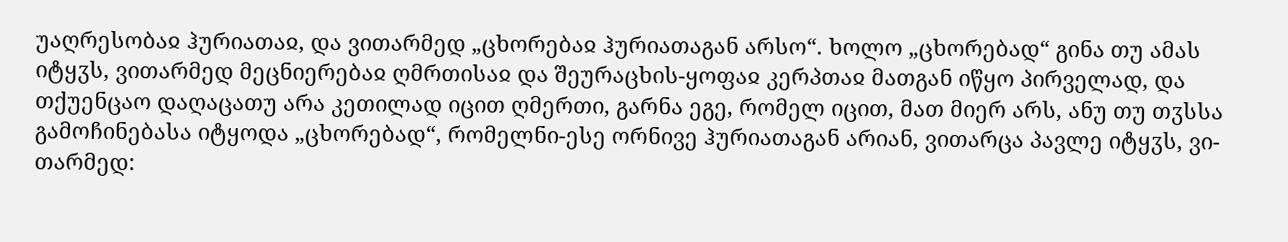უაღრესობაჲ ჰურიათაჲ, და ვითარმედ „ცხორებაჲ ჰურიათაგან არსო“. ხოლო „ცხორებად“ გინა თუ ამას იტყჳს, ვითარმედ მეცნიერებაჲ ღმრთისაჲ და შეურაცხის-ყოფაჲ კერპთაჲ მათგან იწყო პირველად, და თქუენცაო დაღაცათუ არა კეთილად იცით ღმერთი, გარნა ეგე, რომელ იცით, მათ მიერ არს, ანუ თუ თჳსსა გამოჩინებასა იტყოდა „ცხორებად“, რომელნი-ესე ორნივე ჰურიათაგან არიან, ვითარცა პავლე იტყჳს, ვი-თარმედ: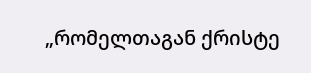„რომელთაგან ქრისტე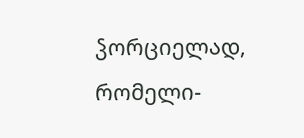ჴორციელად, რომელი-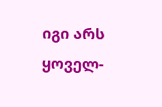იგი არს ყოველ-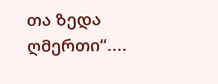თა ზედა ღმერთი“....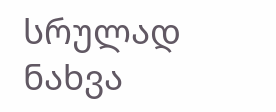სრულად ნახვა